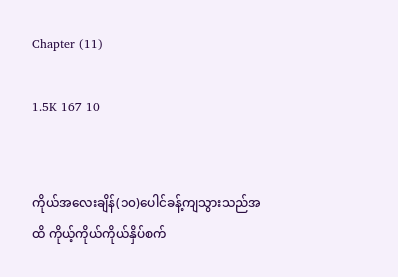Chapter (11)

1.5K 167 10


ကိုယ်အလေးချိန်(၁၀)ပေါင်‌ခန့်ကျသွားသည်အထိ ကိုယ့်ကိုယ်ကိုယ်နှိပ်စက်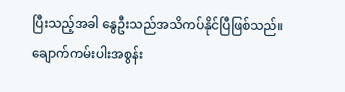ပြီးသည့်အခါ နွေဦးသည်အသိကပ်နိုင်ပြီဖြစ်သည်။ ချောက်ကမ်းပါးအစွန်း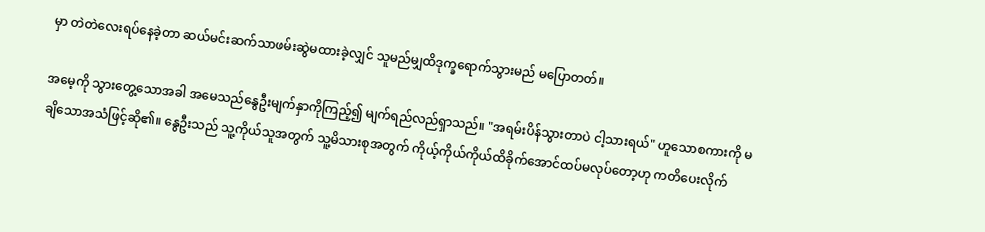မှာ တဲတဲလေးရပ်နေခဲ့တာ ဆယ်မင်းဆက်သာဖမ်းဆွဲမထားခဲ့လျှင် သူမည်မျှထိဒုက္ခရောက်သွားမည် မပြောတတ်။

အမေ့ကို သွားတွေ့သောအခါ အမေသည်နွေဦးမျက်နှာကိုကြည့်၍ မျက်ရည်လည်ရှာသည်။ "အရမ်းပိန်သွားတာပဲ ငါ့သားရယ်" ဟူသောစကားကို မချိသောအသံဖြင့်ဆို၏။ နွေဦးသည် သူ့ကိုယ်သူအတွက် သူ့မိသားစုအတွက် ကိုယ့်ကိုယ်ကိုယ်ထိခိုက်အောင်ထပ်မလုပ်တော့ဟု ကတိပေးလိုက်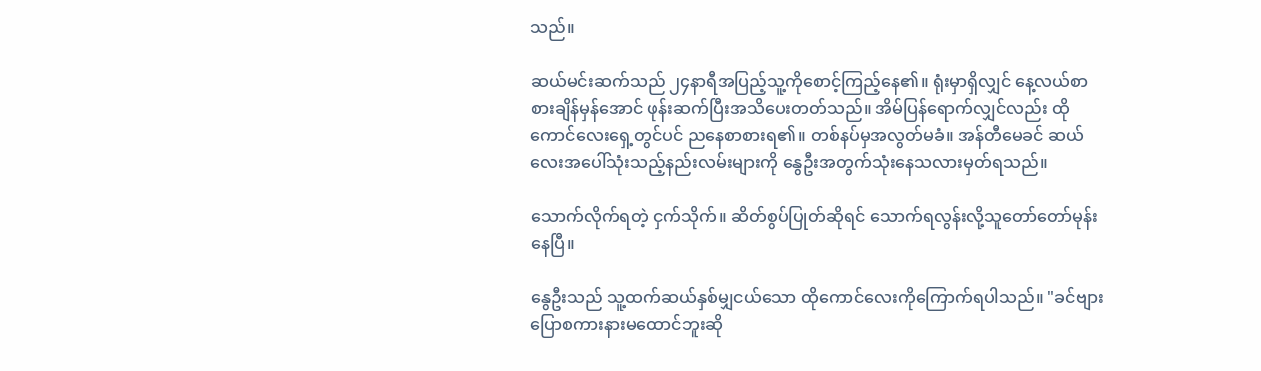သည်။

ဆယ်မင်းဆက်သည် ၂၄နာရီအပြည့်သူ့ကိုစောင့်ကြည့်နေ၏။ ရုံးမှာရှိလျှင် နေ့လယ်စာစားချိန်မှန်အောင် ဖုန်းဆက်ပြီးအသိပေးတတ်သည်။ အိမ်ပြန်ရောက်လျှင်လည်း ထိုကောင်လေးရှေ့တွင်ပင် ညနေစာစားရ၏။ တစ်နပ်မှအလွတ်မခံ။ အန်တီမေခင် ဆယ်လေးအပေါ်သုံးသည့်နည်းလမ်း‌များကို နွေဦးအတွက်သုံးနေသလားမှတ်ရသည်။

သောက်လိုက်ရတဲ့ ငှက်သိုက်။ ဆိတ်စွပ်ပြုတ်ဆိုရင် သောက်ရလွန်းလို့သူတော်တော်မုန်းနေပြီ။

နွေဦးသည် သူ့ထက်ဆယ်နှစ်မျှငယ်သော ထိုကောင်လေးကိုကြောက်ရပါသည်။ "ခင်ဗျား ပြောစကားနားမထောင်ဘူးဆို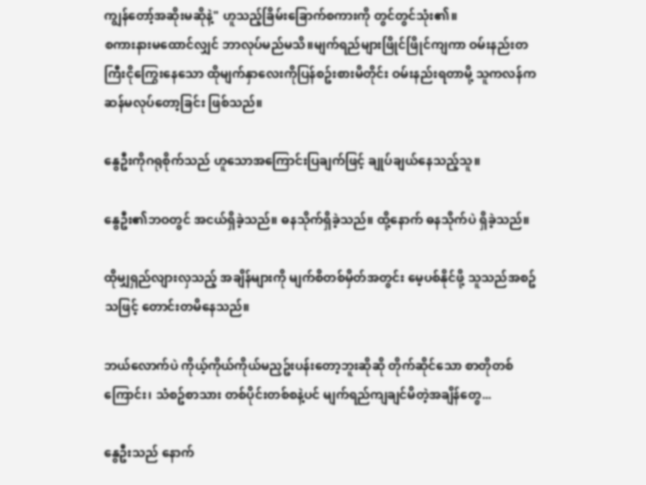ကျွန်တော့်အဆိုးမဆိုနဲ့" ဟူသည့်ခြိမ်းခြောက်စကားကို တွင်တွင်သုံး၏။
စကားနားမထောင်လျှင် ဘာလုပ်မည်မသိ။မျက်ရည်များဖြိုင်ဖြိုင်ကျကာ ဝမ်းနည်းတကြီးငိုကြွေးနေသော ထိုမျက်နှာလေးကိုပြန်စဥ်းစားမိတိုင်း ဝမ်းနည်းရတာမို့ သူကလန်ကဆန်မလုပ်တော့ခြင်း ဖြစ်သည်။

နွေဦးကိုဂရုစိုက်သည် ဟူသောအကြောင်းပြချက်ဖြင့် ချုပ်ချယ်နေသည့်သူ။

နွေဦး၏ဘဝတွင် အငယ်ရှိခဲ့သည်။ ဓနသိုက်ရှိခဲ့သည်။ ထို့နောက် ဓနသိုက်ပဲ ရှိခဲ့သည်။

ထိုမျှရှည်လျားလှသည့် အချိန်များကို မျက်စိတစ်မှိတ်အတွင်း မေ့ပစ်နိုင်ဖို့ သူသည်အစဥ်သဖြင့် တောင်းတမိနေသည်။

ဘယ်လောက်ပဲ ကိုယ့်ကိုယ်ကိုယ်မညှဥ်းပန်းတော့ဘူးဆိုဆို တိုက်ဆိုင်သော စာတိုတစ်ကြောင်း၊ သံစဥ်စာသား တစ်ပိုင်းတစ်စနဲ့ပင် မျက်ရည်ကျချင်မိတဲ့အချိန်တွေ...

နွေဦးသည် နောက်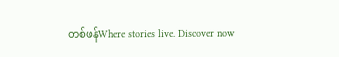တစ်ဖန်Where stories live. Discover now